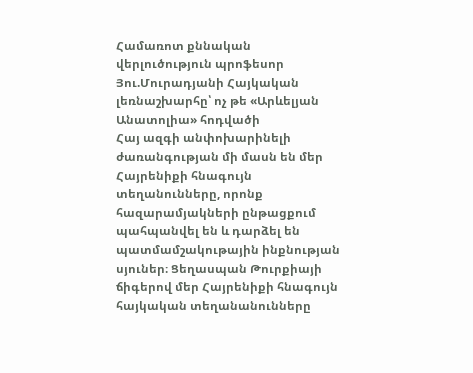Համառոտ քննական վերլուծություն պրոֆեսոր Յու.Մուրադյանի Հայկական լեռնաշխարհը՝ ոչ թե «Արևելյան Անատոլիա» հոդվածի
Հայ ազգի անփոխարինելի ժառանգության մի մասն են մեր Հայրենիքի հնագույն տեղանունները, որոնք հազարամյակների ընթացքում պահպանվել են և դարձել են պատմամշակութային ինքնության սյուներ։ Ցեղասպան Թուրքիայի ճիգերով մեր Հայրենիքի հնագույն հայկական տեղանանունները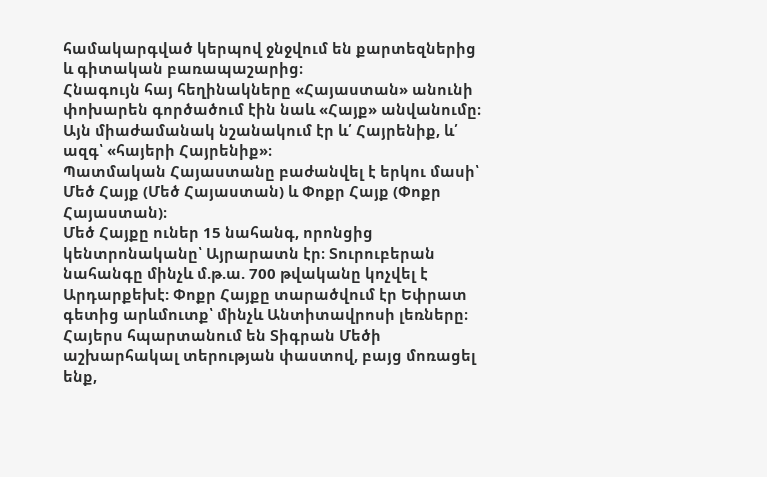համակարգված կերպով ջնջվում են քարտեզներից և գիտական բառապաշարից։
Հնագույն հայ հեղինակները «Հայաստան» անունի փոխարեն գործածում էին նաև «Հայք» անվանումը։ Այն միաժամանակ նշանակում էր և՛ Հայրենիք, և՛ ազգ՝ «հայերի Հայրենիք»։
Պատմական Հայաստանը բաժանվել է երկու մասի՝ Մեծ Հայք (Մեծ Հայաստան) և Փոքր Հայք (Փոքր Հայաստան)։
Մեծ Հայքը ուներ 15 նահանգ, որոնցից կենտրոնականը՝ Այրարատն էր։ Տուրուբերան նահանգը մինչև մ.թ.ա. 700 թվականը կոչվել է Արդարքեխէ: Փոքր Հայքը տարածվում էր Եփրատ գետից արևմուտք՝ մինչև Անտիտավրոսի լեռները։
Հայերս հպարտանում են Տիգրան Մեծի աշխարհակալ տերության փաստով, բայց մոռացել ենք,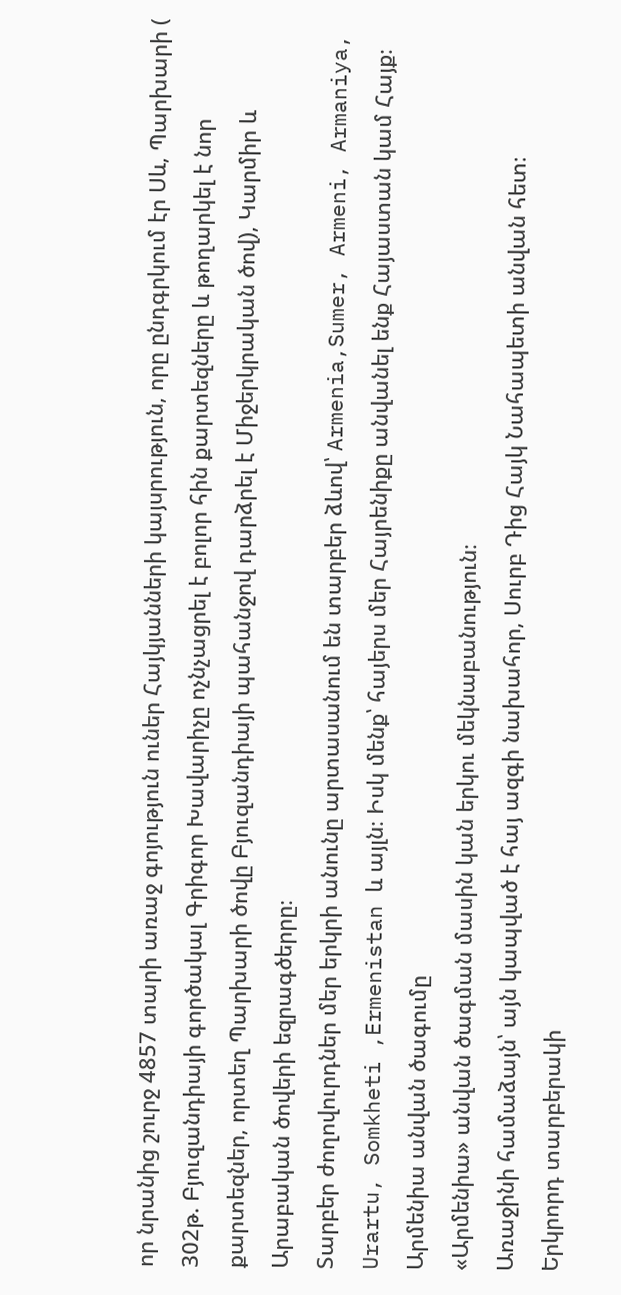որ նրանից շուրջ 4857 տարի առաջ գոյություն ուներ Հայկյանների կայսրություն, որը ընդգրկում էր Սև, Պարխարի ( 302թ. Բյուզանդիայի գործակալ Գրիգոր Խավարիչը ոչնչացրել է բոլոր հին քարտեզները և թողարկել է նոր քարտեզներ, որտեղ Պարխարի ծովը Բյուզանդիայի պահանջով դարձրել է Միջերկրական ծով), Կարմիր և Արաբական ծովերի եզրագծերրը։
Տարբեր ժողովուրդներ մեր երկրի անունը արտասանում են տարբեր ձևով՝ Armenia,Sumer, Armeni, Armaniya, Urartu, Somkheti ,Ermenistan և այլն։ Իսկ մենք՝ հայերս մեր Հայրենիքը անվանել ենք Հայաստան կամ Հայք։
Արմենիա անվան ծագումը
«Արմենիա» անվան ծագման մասին կան երկու մեկնաբանություն։
Առաջինի համաձայն՝ այն կապված է հայ ազգի նախահոր, Սուրբ Դից Հայկ Նահապետի անվան հետ։
Երկրորդ տարբերակի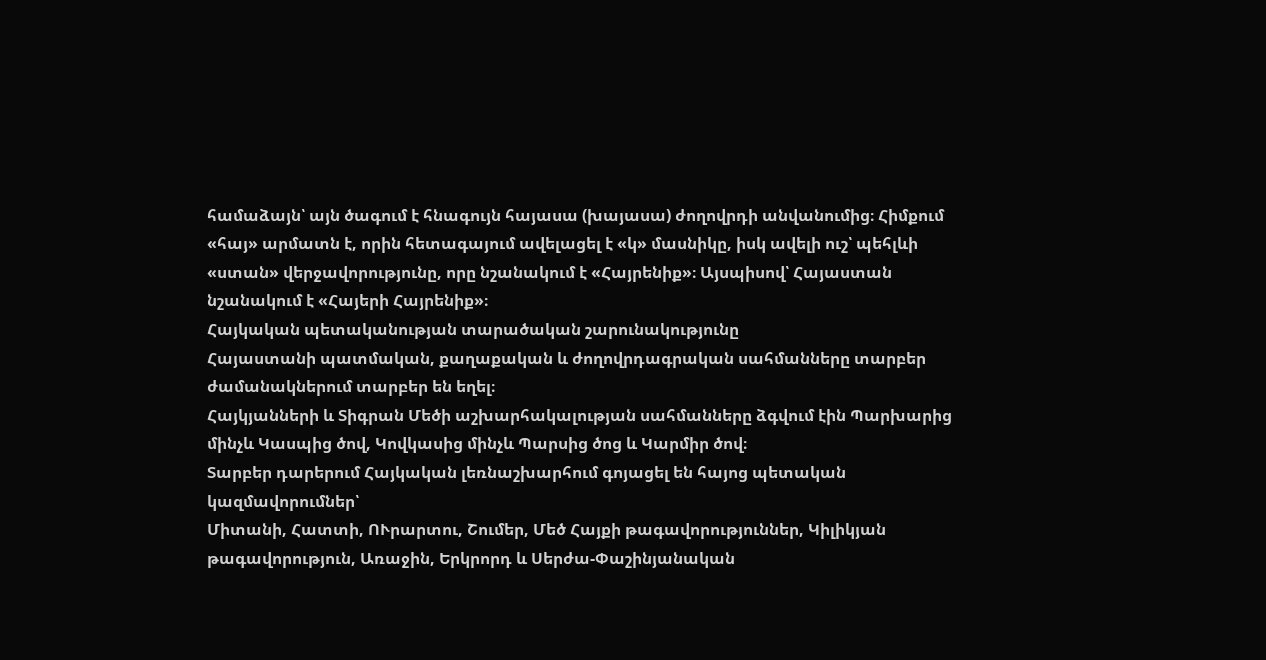համաձայն՝ այն ծագում է հնագույն հայասա (խայասա) ժողովրդի անվանումից։ Հիմքում «հայ» արմատն է, որին հետագայում ավելացել է «կ» մասնիկը, իսկ ավելի ուշ՝ պեհլևի «ստան» վերջավորությունը, որը նշանակում է «Հայրենիք»։ Այսպիսով՝ Հայաստան նշանակում է «Հայերի Հայրենիք»։
Հայկական պետականության տարածական շարունակությունը
Հայաստանի պատմական, քաղաքական և ժողովրդագրական սահմանները տարբեր ժամանակներում տարբեր են եղել։
Հայկյանների և Տիգրան Մեծի աշխարհակալության սահմանները ձգվում էին Պարխարից մինչև Կասպից ծով, Կովկասից մինչև Պարսից ծոց և Կարմիր ծով։
Տարբեր դարերում Հայկական լեռնաշխարհում գոյացել են հայոց պետական կազմավորումներ՝
Միտանի, Հատտի, ՈՒրարտու, Շումեր, Մեծ Հայքի թագավորություններ, Կիլիկյան թագավորություն, Առաջին, Երկրորդ և Սերժա-Փաշինյանական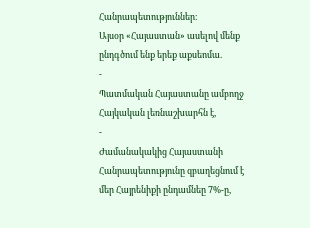Հանրապետություններ։
Այսօր «Հայաստան» ասելով մենք ընդգծում ենք երեք աքսեոմա.
-
Պատմական Հայաստանը ամբողջ Հայկական լեռնաշխարհն է,
-
Ժամանակակից Հայաստանի Հանրապետությունը զբաղեցնում է մեր Հայրենիքի ընդամնեը 7%-ը,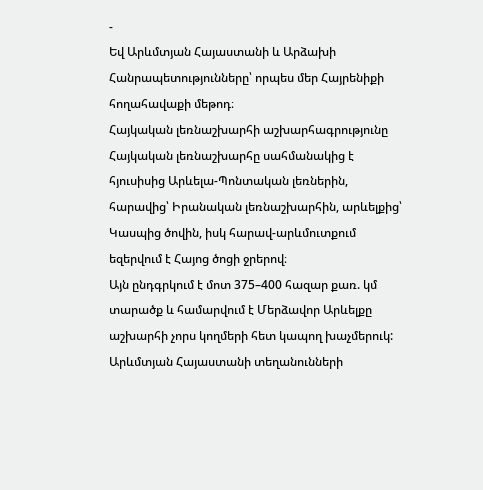-
Եվ Արևմտյան Հայաստանի և Արձախի Հանրապետությունները՝ որպես մեր Հայրենիքի հողահավաքի մեթոդ։
Հայկական լեռնաշխարհի աշխարհագրությունը
Հայկական լեռնաշխարհը սահմանակից է հյուսիսից Արևելա-Պոնտական լեռներին, հարավից՝ Իրանական լեռնաշխարհին, արևելքից՝ Կասպից ծովին, իսկ հարավ-արևմուտքում եզերվում է Հայոց ծոցի ջրերով։
Այն ընդգրկում է մոտ 375–400 հազար քառ. կմ տարածք և համարվում է Մերձավոր Արևելքը աշխարհի չորս կողմերի հետ կապող խաչմերուկ:
Արևմտյան Հայաստանի տեղանունների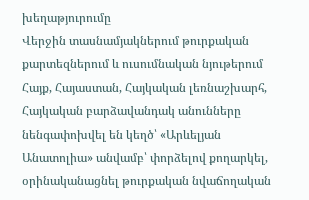խեղաթյուրումը
Վերջին տասնամյակներում թուրքական քարտեզներում և ուսումնական նյութերում Հայք, Հայաստան, Հայկական լեռնաշխարհ, Հայկական բարձավանդակ անունները նենգափոխվել են կեղծ՝ «Արևելյան Անատոլիա» անվամբ՝ փորձելով քողարկել, օրինականացնել թուրքական նվաճողական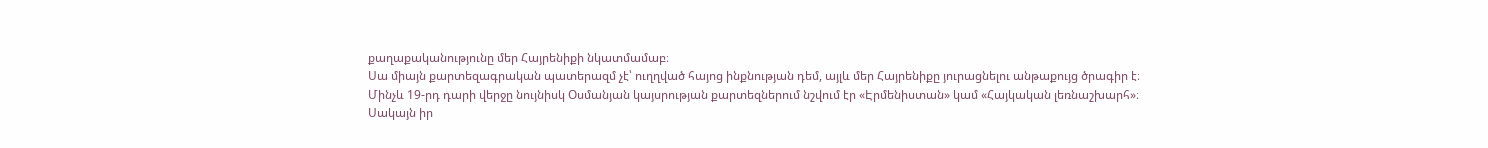քաղաքականությունը մեր Հայրենիքի նկատմամաբ։
Սա միայն քարտեզագրական պատերազմ չէ՝ ուղղված հայոց ինքնության դեմ, այլև մեր Հայրենիքը յուրացնելու անթաքույց ծրագիր է։
Մինչև 19-րդ դարի վերջը նույնիսկ Օսմանյան կայսրության քարտեզներում նշվում էր «Էրմենիստան» կամ «Հայկական լեռնաշխարհ»։
Սակայն իր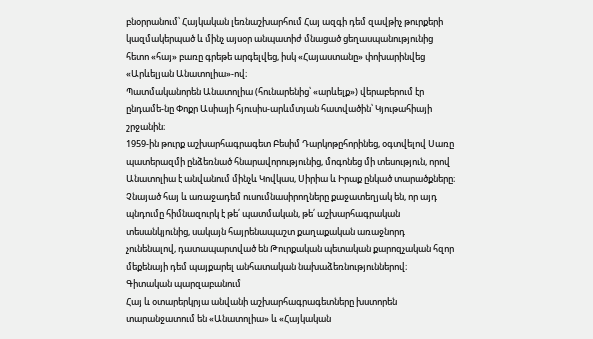բնօրրանում՝ Հայկական լեռնաշխարհում Հայ ազգի դեմ զավթիչ թուրքերի կազմակերպած և մինչ այսօր անպատիժ մնացած ցեղասպանությունից հետո «հայ» բառը գրեթե արգելվեց, իսկ «Հայաստանը» փոխարինվեց «Արևելյան Անատոլիա»-ով։
Պատմականորեն Անատոլիա (հունարենից՝ «արևելք») վերաբերում էր ընդամե-նը Փոքր Ասիայի հյուսիս-արևմտյան հատվածին՝ Կյութահիայի շրջանին։
1959-ին թուրք աշխարհագրագետ Բեսիմ Դարկոթըհորինեց, օգտվելով Սառը պատերազմի ընձեռնած հնարավորությունից, մոգոնեց մի տեսություն, որով Անատոլիա է անվանում մինչև Կովկաս, Սիրիա և Իրաք ընկած տարածքները։ Չնայած հայ և առաջադեմ ուսումնասիրողները քաջատեղյակ են, որ այդ պնդումը հիմնազուրկ է թե՛ պատմական, թե՛ աշխարհագրական տեսանկյունից, սակայն հայրենապաշտ քաղաքական առաջնորդ չունենալով, դատապարտված են Թուրքական պետական քարոզչական հզոր մեքենայի դեմ պայքարել անհատական նախաձեռնություններով։
Գիտական պարզաբանում
Հայ և օտարերկրյա անվանի աշխարհագրագետները խստորեն տարանջատում են «Անատոլիա» և «Հայկական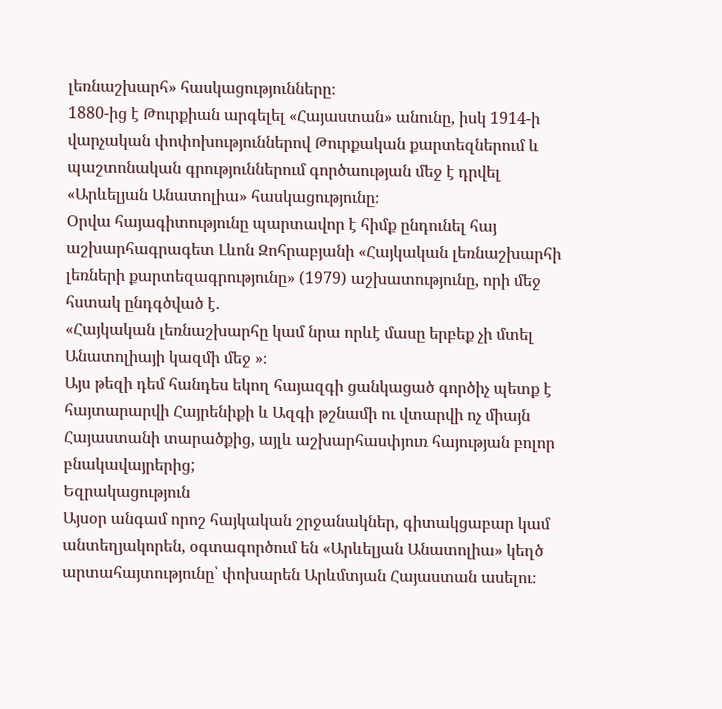լեռնաշխարհ» հասկացությունները։
1880-ից է Թուրքիան արգելել «Հայաստան» անունը, իսկ 1914-ի վարչական փոփոխություններով Թուրքական քարտեզներում և պաշտոնական գրություններում գործաության մեջ է դրվել «Արևելյան Անատոլիա» հասկացությունը։
Օրվա հայագիտությունը պարտավոր է հիմք ընդունել հայ աշխարհագրագետ Լևոն Զոհրաբյանի «Հայկական լեռնաշխարհի լեռների քարտեզագրությունը» (1979) աշխատությունը, որի մեջ հստակ ընդգծված է․
«Հայկական լեռնաշխարհը կամ նրա որևէ մասը երբեք չի մտել Անատոլիայի կազմի մեջ »։
Այս թեզի դեմ հանդես եկող հայազգի ցանկացած գործիչ պետք է հայտարարվի Հայրենիքի և Ազգի թշնամի ու վտարվի ոչ միայն Հայաստանի տարածքից, այլև աշխարհասփյուռ հայության բոլոր բնակավայրերից;
Եզրակացություն
Այսօր անգամ որոշ հայկական շրջանակներ, գիտակցաբար կամ անտեղյակորեն, օգտագործում են «Արևելյան Անատոլիա» կեղծ արտահայտությունը՝ փոխարեն Արևմտյան Հայաստան ասելու։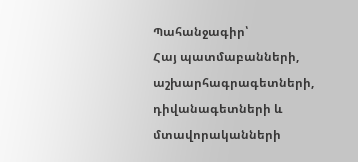Պահանջագիր՝
Հայ պատմաբանների, աշխարհագրագետների, դիվանագետների և մտավորականների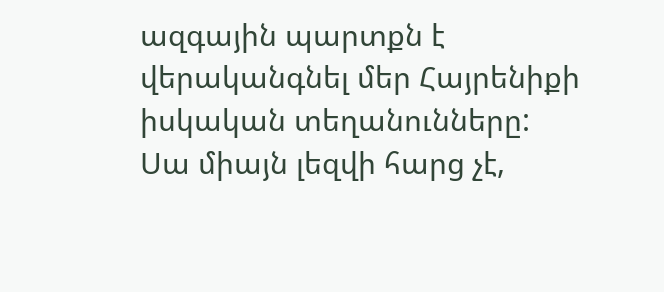ազգային պարտքն է վերականգնել մեր Հայրենիքի իսկական տեղանունները:
Սա միայն լեզվի հարց չէ,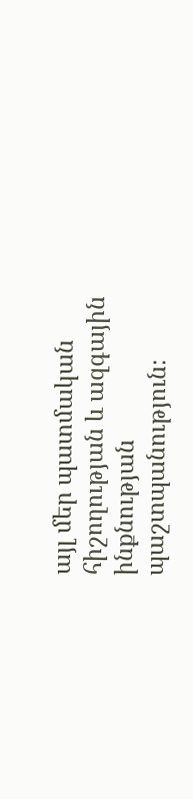այլ մեր պատմական հիշողության և ազգային ինքնության պաշտպանություն։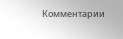Комментарии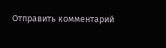Отправить комментарий